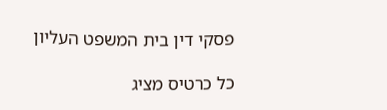פסקי דין בית המשפט העליון

כל כרטיס מציג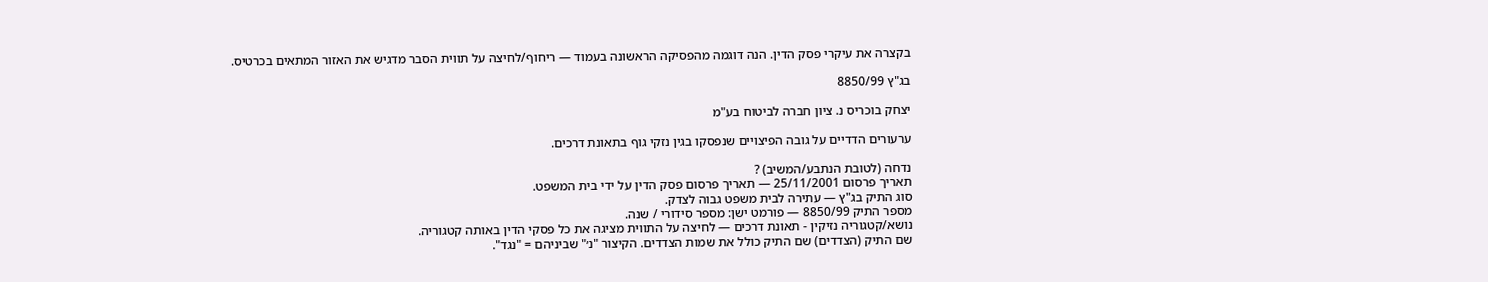בקצרה את עיקרי פסק הדין. הנה דוגמה מהפסיקה הראשונה בעמוד — ריחוף/לחיצה על תווית הסבר מדגיש את האזור המתאים בכרטיס.

בג"ץ 8850/99

יצחק בוכריס נ. ציון חברה לביטוח בע"מ

ערעורים הדדיים על גובה הפיצויים שנפסקו בגין נזקי גוף בתאונת דרכים.

נדחה (לטובת הנתבע/המשיב) ?
תאריך פרסום 25/11/2001 — תאריך פרסום פסק הדין על ידי בית המשפט.
סוג התיק בג"ץ — עתירה לבית משפט גבוה לצדק.
מספר התיק 8850/99 — פורמט ישן: מספר סידורי / שנה.
נושא/קטגוריה נזיקין - תאונת דרכים — לחיצה על התווית מציגה את כל פסקי הדין באותה קטגוריה.
שם התיק (הצדדים) שם התיק כולל את שמות הצדדים. הקיצור "נ׳" שביניהם = "נגד".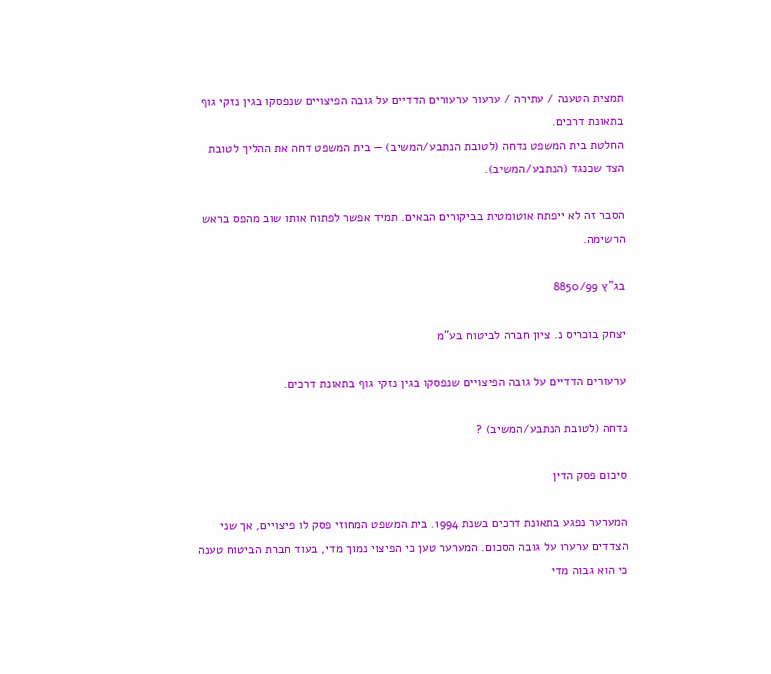תמצית הטענה / עתירה / ערעור ערעורים הדדיים על גובה הפיצויים שנפסקו בגין נזקי גוף בתאונת דרכים.
החלטת בית המשפט נדחה (לטובת הנתבע/המשיב) — בית המשפט דחה את ההליך לטובת הצד שכנגד (הנתבע/המשיב).

הסבר זה לא ייפתח אוטומטית בביקורים הבאים. תמיד אפשר לפתוח אותו שוב מהפס בראש הרשימה.

בג"ץ 8850/99

יצחק בוכריס נ. ציון חברה לביטוח בע"מ

ערעורים הדדיים על גובה הפיצויים שנפסקו בגין נזקי גוף בתאונת דרכים.

נדחה (לטובת הנתבע/המשיב) ?

סיכום פסק הדין

המערער נפגע בתאונת דרכים בשנת 1994. בית המשפט המחוזי פסק לו פיצויים, אך שני הצדדים ערערו על גובה הסכום. המערער טען כי הפיצוי נמוך מדי, בעוד חברת הביטוח טענה כי הוא גבוה מדי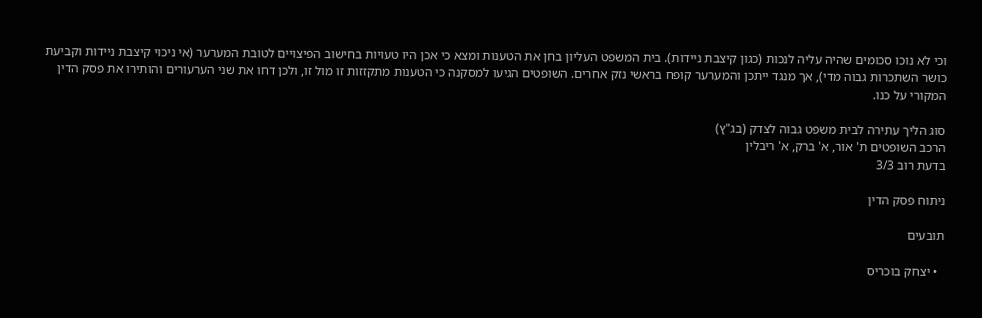וכי לא נוכו סכומים שהיה עליה לנכות (כגון קיצבת ניידות). בית המשפט העליון בחן את הטענות ומצא כי אכן היו טעויות בחישוב הפיצויים לטובת המערער (אי ניכוי קיצבת ניידות וקביעת כושר השתכרות גבוה מדי), אך מנגד ייתכן והמערער קופח בראשי נזק אחרים. השופטים הגיעו למסקנה כי הטענות מתקזזות זו מול זו, ולכן דחו את שני הערעורים והותירו את פסק הדין המקורי על כנו.

סוג הליך עתירה לבית משפט גבוה לצדק (בג"ץ)
הרכב השופטים ת' אור, א' ברק, א' ריבלין
בדעת רוב 3/3

ניתוח פסק הדין

תובעים

  • יצחק בוכריס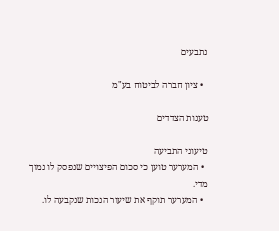נתבעים

  • ציון חברה לביטוח בע"מ

טענות הצדדים

טיעוני התביעה
  • המערער טוען כי סכום הפיצויים שנפסק לו נמוך מדי.
  • המערער תוקף את שיעור הנכות שנקבעה לו.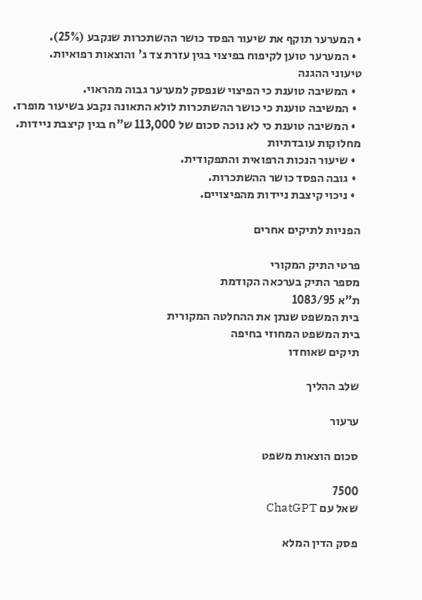• המערער תוקף את שיעור הפסד כושר ההשתכרות שנקבע (25%).
  • המערער טוען לקיפוח בפיצוי בגין עזרת צד ג' והוצאות רפואיות.
טיעוני ההגנה
  • המשיבה טוענת כי הפיצוי שנפסק למערער גבוה מהראוי.
  • המשיבה טוענת כי כושר ההשתכרות לולא התאונה נקבע בשיעור מופרז.
  • המשיבה טוענת כי לא נוכה סכום של 113,000 ש"ח בגין קיצבת ניידות.
מחלוקות עובדתיות
  • שיעור הנכות הרפואית והתפקודית.
  • גובה הפסד כושר ההשתכרות.
  • ניכוי קיצבת ניידות מהפיצויים.

הפניות לתיקים אחרים

פרטי התיק המקורי
מספר התיק בערכאה הקודמת
ת"א 1083/95
בית המשפט שנתן את ההחלטה המקורית
בית המשפט המחוזי בחיפה
תיקים שאוחדו

שלב ההליך

ערעור

סכום הוצאות משפט

7500
שאל עם ChatGPT

פסק הדין המלא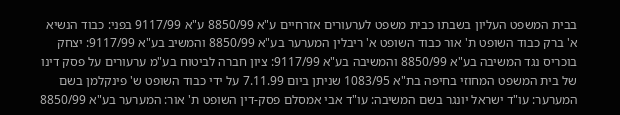בבית המשפט העליון בשבתו כבית משפט לערעורים אזרחיים ע"א 8850/99 ע"א 9117/99 בפני: כבוד הנשיא א' ברק כבוד השופט ת' אור כבוד השופט א' ריבלין המערער בע"א 8850/99 והמשיב בע"א 9117/99: יצחק בוכריס נגד המשיבה בע"א 8850/99 והמשיבה בע"א 9117/99: ציון חברה לביטוח בע"מ ערעורים על פסק דינו של בית המשפט המחוזי בחיפה בת"א 1083/95 שניתן ביום 7.11.99 על ידי כבוד השופט ש' פינקלמן בשם המערער: עו"ד ישראל יונגר בשם המשיבה: עו"ד אבי אמסלם פסק-דין השופט ת' אור: המערער בע"א 8850/99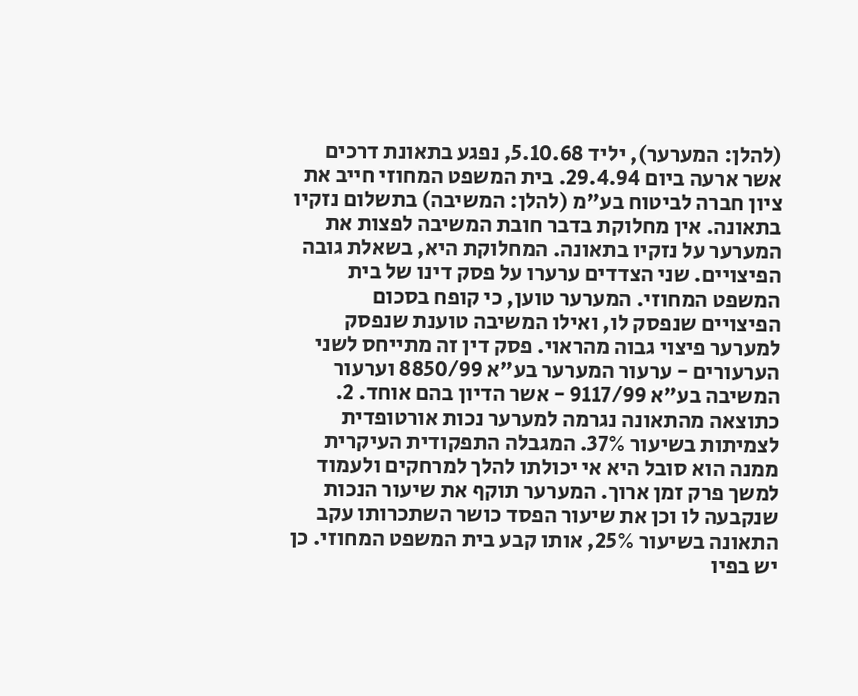(להלן: המערער), יליד 5.10.68, נפגע בתאונת דרכים אשר ארעה ביום 29.4.94. בית המשפט המחוזי חייב את ציון חברה לביטוח בע"מ (להלן: המשיבה) בתשלום נזקיו בתאונה. אין מחלוקת בדבר חובת המשיבה לפצות את המערער על נזקיו בתאונה. המחלוקת היא, בשאלת גובה הפיצויים. שני הצדדים ערערו על פסק דינו של בית המשפט המחוזי. המערער טוען, כי קופח בסכום הפיצויים שנפסק לו, ואילו המשיבה טוענת שנפסק למערער פיצוי גבוה מהראוי. פסק דין זה מתייחס לשני הערעורים - ערעור המערער בע"א 8850/99 וערעור המשיבה בע"א 9117/99 - אשר הדיון בהם אוחד. 2. כתוצאה מהתאונה נגרמה למערער נכות אורטופדית לצמיתות בשיעור 37%. המגבלה התפקודית העיקרית ממנה הוא סובל היא אי יכולתו להלך למרחקים ולעמוד למשך פרק זמן ארוך. המערער תוקף את שיעור הנכות שנקבעה לו וכן את שיעור הפסד כושר השתכרותו עקב התאונה בשיעור 25%, אותו קבע בית המשפט המחוזי. כן יש בפיו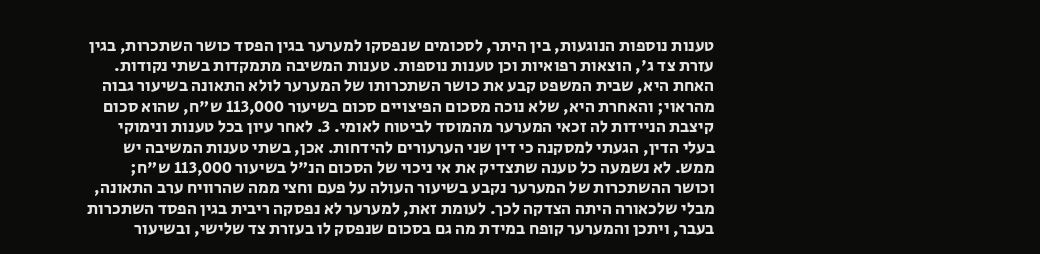טענות נוספות הנוגעות, בין היתר, לסכומים שנפסקו למערער בגין הפסד כושר השתכרות, בגין עזרת צד ג', הוצאות רפואיות וכן טענות נוספות. טענות המשיבה מתמקדות בשתי נקודות. האחת היא, שבית המשפט קבע את כושר השתכרותו של המערער לולא התאונה בשיעור גבוה מהראוי; והאחרת היא, שלא נוכה מסכום הפיצויים סכום בשיעור 113,000 ש"ח, שהוא סכום קיצבת הניידות לה זכאי המערער מהמוסד לביטוח לאומי. 3. לאחר עיון בכל טענות ונימוקי בעלי הדין, הגעתי למסקנה כי דין שני הערעורים להידחות. אכן, בשתי טענות המשיבה יש ממש. לא נשמעה כל טענה שתצדיק את אי ניכוי של הסכום הנ"ל בשיעור 113,000 ש"ח; וכושר ההשתכרות של המערער נקבע בשיעור העולה על פעם וחצי ממה שהרוויח ערב התאונה, מבלי שלכאורה היתה הצדקה לכך. לעומת זאת, למערער לא נפסקה ריבית בגין הפסד השתכרות בעבר, ויתכן והמערער קופח במידת מה גם בסכום שנפסק לו בעזרת צד שלישי, ובשיעור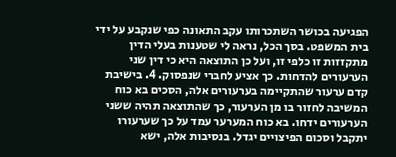הפגיעה בכושר השתכרותו עקב התאונה כפי שנקבע על ידי בית המשפט. בסך הכל, נראה לי שטענות בעלי הדין מתקזזות זו כלפי זו, ועל כן התוצאה היא כי דין שני הערעורים להדחות. כך אציע לחברי שנפסוק. 4. בישיבת קדם ערעור שהתקיימה בערעורים אלה, הסכים בא כוח המשיבה לחזור בו מן הערעור, כך שהתוצאה תהיה ששני הערעורים ידחו. בא כוח המערער עמד על כך שערעורו יתקבל וסכום הפיצויים יגדל. בנסיבות אלה, ישא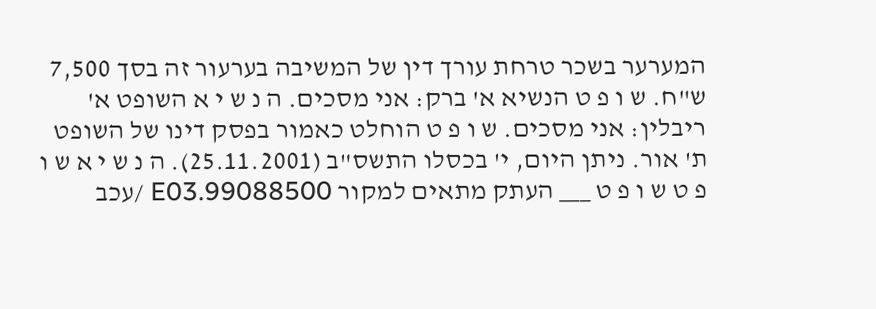המערער בשכר טרחת עורך דין של המשיבה בערעור זה בסך 7,500 ש"ח. ש ו פ ט הנשיא א' ברק: אני מסכים. ה נ ש י א השופט א' ריבלין: אני מסכים. ש ו פ ט הוחלט כאמור בפסק דינו של השופט ת' אור. ניתן היום, י' בכסלו התשס"ב (25.11.2001). ה נ ש י א ש ו פ ט ש ו פ ט ___ העתק מתאים למקור 99088500.E03 /עכב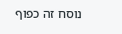נוסח זה כפוף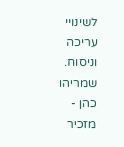לשינויי עריכה וניסוח. שמריהו כהן - מזכיר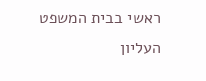ראשי בבית המשפט העליון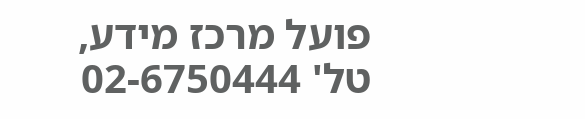פועל מרכז מידע, טל' 02-6750444